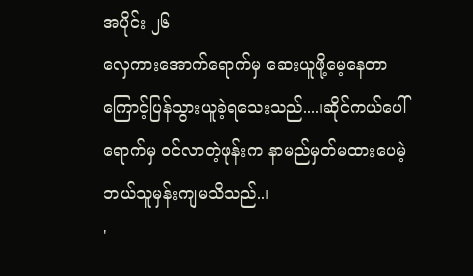အပိုင်း ၂၆
လှေကားအောက်ရောက်မှ ဆေးယူဖို့မေ့နေတာကြောင့်ပြန်သွားယူခဲ့ရသေးသည်....၊ဆိုင်ကယ်ပေါ်ရောက်မှ ဝင်လာတဲ့ဖုန်းက နာမည်မှတ်မထားပေမဲ့ ဘယ်သူမှန်းကျမသိသည်..၊
'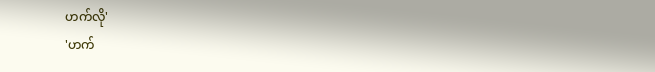ဟက်လို'
'ဟက်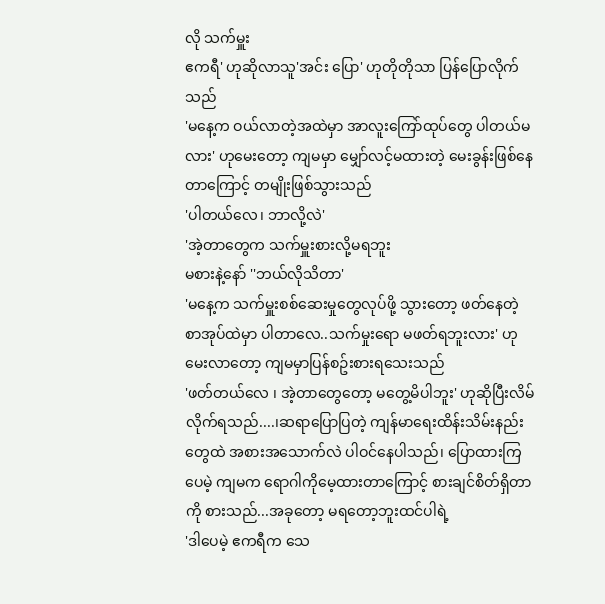လို သက်မှူး
ဧကရီ' ဟုဆိုလာသူ'အင်း ပြော' ဟုတိုတိုသာ ပြန်ပြောလိုက်သည်
'မနေ့က ဝယ်လာတဲ့အထဲမှာ အာလူးကြော်ထုပ်တွေ ပါတယ်မလား' ဟုမေးတော့ ကျမမှာ မျှော်လင့်မထားတဲ့ မေးခွန်းဖြစ်နေတာကြောင့် တမျိုးဖြစ်သွားသည်
'ပါတယ်လေ၊ ဘာလို့လဲ'
'အဲ့တာတွေက သက်မှူးစားလို့မရဘူး
မစားနဲ့နော် ''ဘယ်လိုသိတာ'
'မနေ့က သက်မှူးစစ်ဆေးမှုတွေလုပ်ဖို့ သွားတော့ ဖတ်နေတဲ့ စာအုပ်ထဲမှာ ပါတာလေ..သက်မှုးရော မဖတ်ရဘူးလား' ဟုမေးလာတော့ ကျမမှာပြန်စဥ်းစားရသေးသည်
'ဖတ်တယ်လေ ၊ အဲ့တာတွေတော့ မတွေ့မိပါဘူး' ဟုဆိုပြီးလိမ်လိုက်ရသည်....၊ဆရာပြောပြတဲ့ ကျန်မာရေးထိန်းသိမ်းနည်းတွေထဲ အစားအသောက်လဲ ပါဝင်နေပါသည်၊ ပြောထားကြပေမဲ့ ကျမက ရောဂါကိုမေ့ထားတာကြောင့် စားချင်စိတ်ရှိတာကို စားသည်...အခုတော့ မရတော့ဘူးထင်ပါရဲ့
'ဒါပေမဲ့ ဧကရီက သေ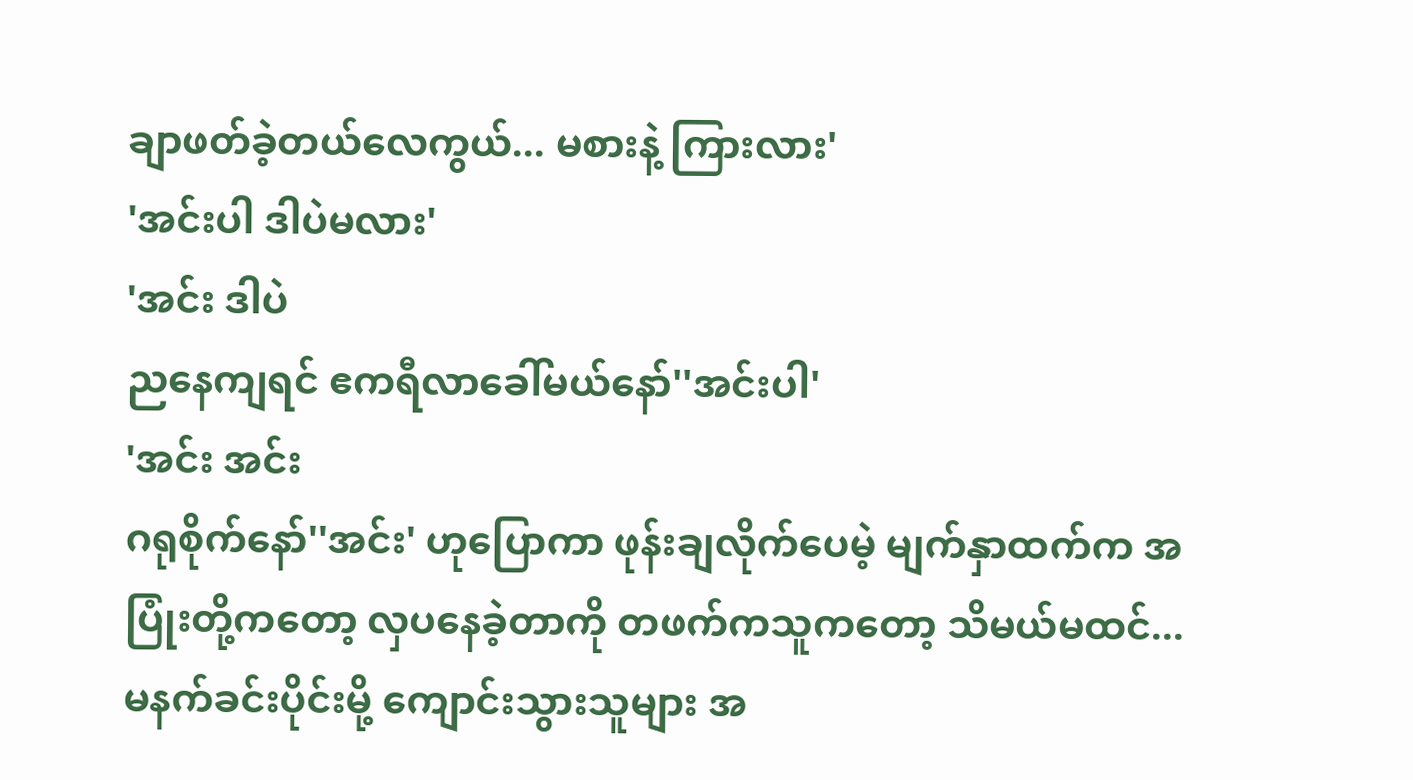ချာဖတ်ခဲ့တယ်လေကွယ်... မစားနဲ့ ကြားလား'
'အင်းပါ ဒါပဲမလား'
'အင်း ဒါပဲ
ညနေကျရင် ဧကရီလာခေါ်မယ်နော်''အင်းပါ'
'အင်း အင်း
ဂရုစိုက်နော်''အင်း' ဟုပြောကာ ဖုန်းချလိုက်ပေမဲ့ မျက်နှာထက်က အပြုံးတို့ကတော့ လှပနေခဲ့တာကို တဖက်ကသူကတော့ သိမယ်မထင်...
မနက်ခင်းပိုင်းမို့ ကျောင်းသွားသူများ အ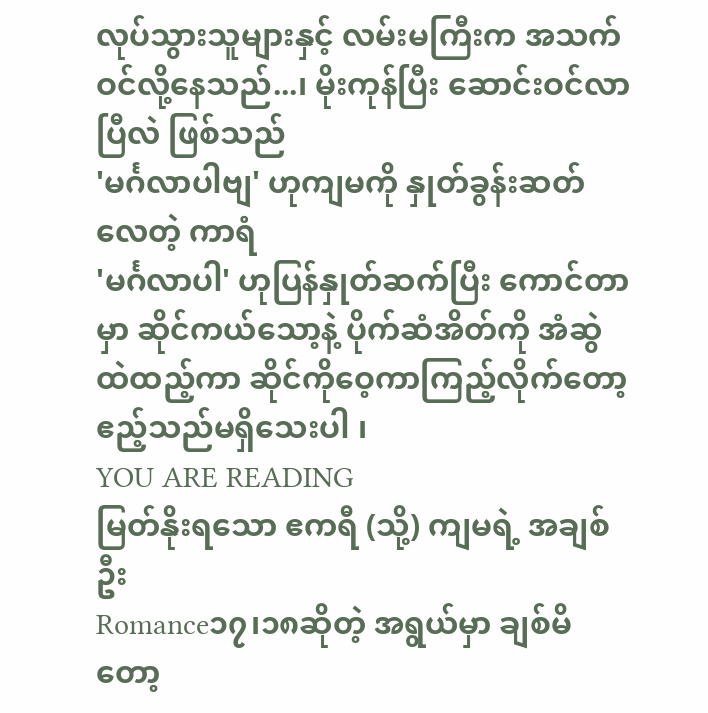လုပ်သွားသူများနှင့် လမ်းမကြီးက အသက်ဝင်လို့နေသည်...၊ မိုးကုန်ပြီး ဆောင်းဝင်လာပြီလဲ ဖြစ်သည်
'မင်္ဂလာပါဗျ' ဟုကျမကို နှုတ်ခွန်းဆတ်လေတဲ့ ကာရံ
'မင်္ဂလာပါ' ဟုပြန်နှုတ်ဆက်ပြီး ကောင်တာမှာ ဆိုင်ကယ်သော့နဲ့ ပိုက်ဆံအိတ်ကို အံဆွဲထဲထည့်ကာ ဆိုင်ကိုဝေ့ကာကြည့်လိုက်တော့ ဧည့်သည်မရှိသေးပါ ၊
YOU ARE READING
မြတ်နိုးရသော ဧကရီ (သို့) ကျမရဲ့ အချစ်ဦး
Romance၁၇၊၁၈ဆိုတဲ့ အရွယ်မှာ ချစ်မိတော့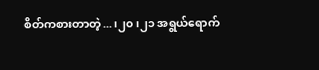စိတ်ကစားတာတဲ့...၊၂၀၊၂၁ အရွယ်ရောက်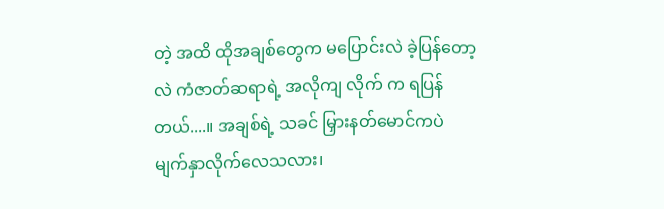တဲ့ အထိ ထိုအချစ်တွေက မပြောင်းလဲ ခဲ့ပြန်တော့လဲ ကံဇာတ်ဆရာရဲ့ အလိုကျ လိုက် က ရပြန်တယ်....။ အချစ်ရဲ့ သခင် မြှားနတ်မောင်ကပဲ မျက်နှာလိုက်လေသလား၊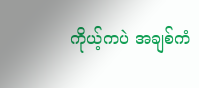ကိုယ့်ကပဲ အချစ်ကံ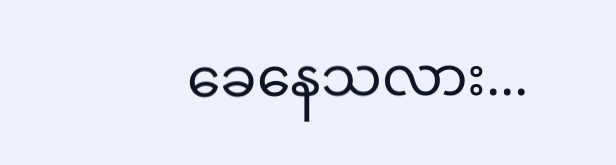ခေနေသလား...